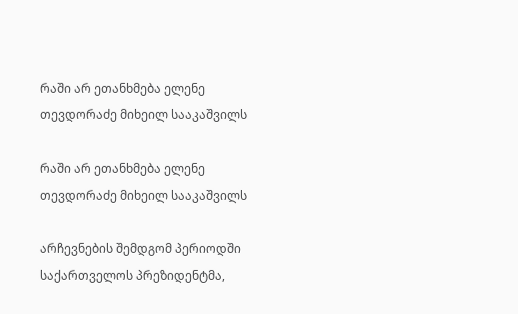რაში არ ეთანხმება ელენე თევდორაძე მიხეილ სააკაშვილს

რაში არ ეთანხმება ელენე თევდორაძე მიხეილ სააკაშვილს

არჩევნების შემდგომ პერიოდში საქართველოს პრეზიდენტმა,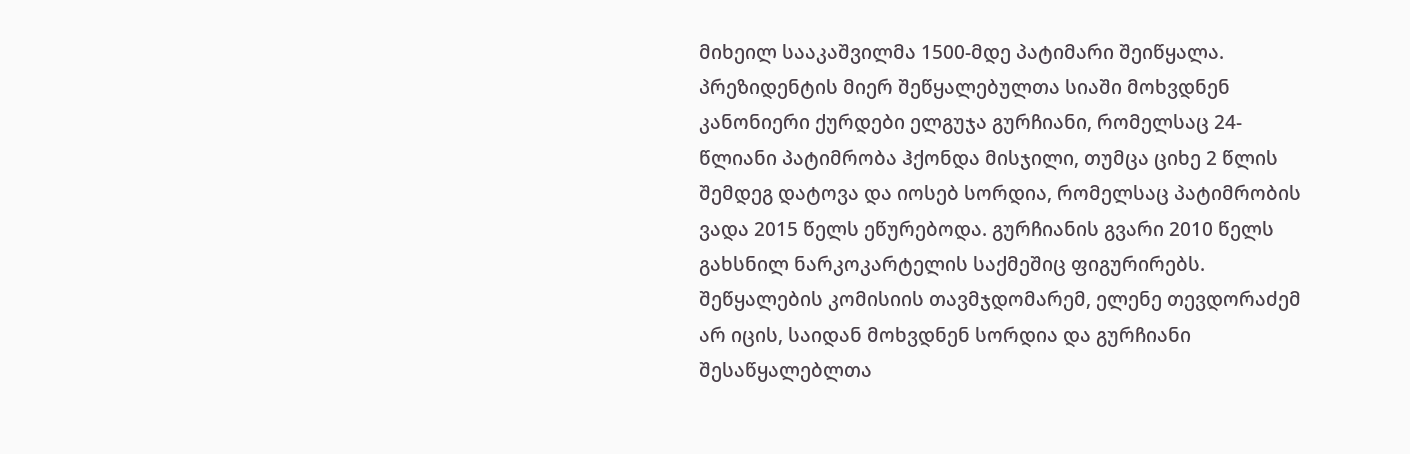მიხეილ სააკაშვილმა 1500-მდე პატიმარი შეიწყალა. პრეზიდენტის მიერ შეწყალებულთა სიაში მოხვდნენ კანონიერი ქურდები ელგუჯა გურჩიანი, რომელსაც 24-წლიანი პატიმრობა ჰქონდა მისჯილი, თუმცა ციხე 2 წლის შემდეგ დატოვა და იოსებ სორდია, რომელსაც პატიმრობის ვადა 2015 წელს ეწურებოდა. გურჩიანის გვარი 2010 წელს გახსნილ ნარკოკარტელის საქმეშიც ფიგურირებს. შეწყალების კომისიის თავმჯდომარემ, ელენე თევდორაძემ არ იცის, საიდან მოხვდნენ სორდია და გურჩიანი შესაწყალებლთა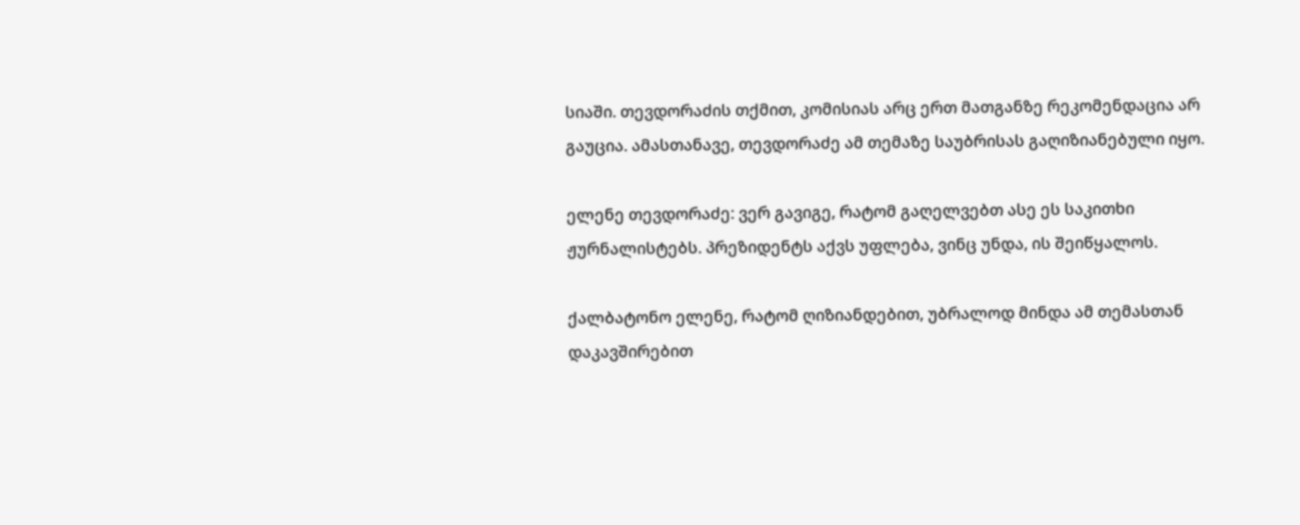სიაში. თევდორაძის თქმით, კომისიას არც ერთ მათგანზე რეკომენდაცია არ გაუცია. ამასთანავე, თევდორაძე ამ თემაზე საუბრისას გაღიზიანებული იყო.

ელენე თევდორაძე: ვერ გავიგე, რატომ გაღელვებთ ასე ეს საკითხი ჟურნალისტებს. პრეზიდენტს აქვს უფლება, ვინც უნდა, ის შეიწყალოს.

ქალბატონო ელენე, რატომ ღიზიანდებით, უბრალოდ მინდა ამ თემასთან დაკავშირებით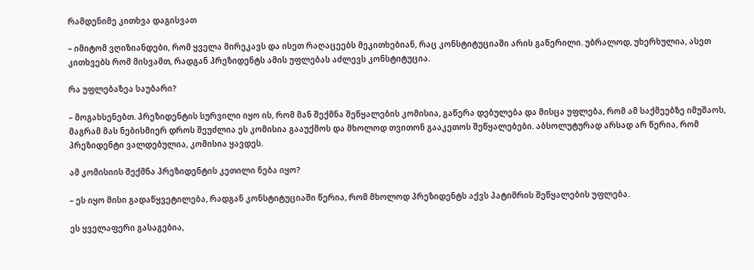რამდენიმე კითხვა დაგისვათ

– იმიტომ ვღიზიანდები, რომ ყველა მირეკავს და ისეთ რაღაცეებს მეკითხებიან, რაც კონსტიტუციაში არის გაწერილი. უბრალოდ, უხერხულია, ასეთ კითხვებს რომ მისვამთ, რადგან პრეზიდენტს ამის უფლებას აძლევს კონსტიტუცია.

რა უფლებაზეა საუბარი?

– მოგახსენებთ. პრეზიდენტის სურვილი იყო ის, რომ მან შექმნა შეწყალების კომისია, გაწერა დებულება და მისცა უფლება, რომ ამ საქმეებზე იმუშაოს, მაგრამ მას ნებისმიერ დროს შეუძლია ეს კომისია გააუქმოს და მხოლოდ თვითონ გააკეთოს შეწყალებები. აბსოლუტურად არსად არ წერია, რომ პრეზიდენტი ვალდებულია, კომისია ყავდეს.

ამ კომისიის შექმნა პრეზიდენტის კეთილი ნება იყო?

– ეს იყო მისი გადაწყვეტილება, რადგან კონსტიტუციაში წერია, რომ მხოლოდ პრეზიდენტს აქვს პატიმრის შეწყალების უფლება.

ეს ყველაფერი გასაგებია,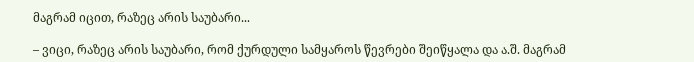მაგრამ იცით, რაზეც არის საუბარი...

– ვიცი, რაზეც არის საუბარი, რომ ქურდული სამყაროს წევრები შეიწყალა და ა.შ. მაგრამ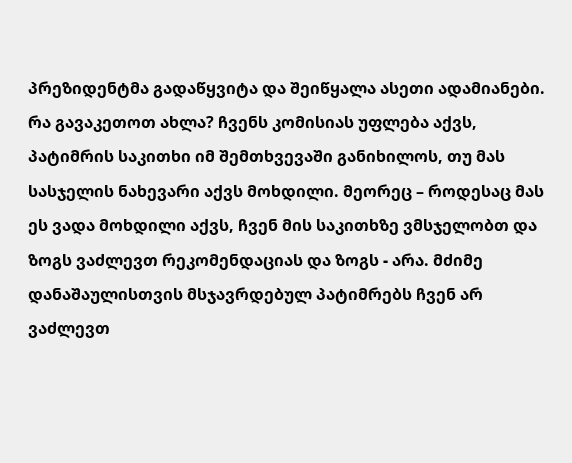პრეზიდენტმა გადაწყვიტა და შეიწყალა ასეთი ადამიანები. რა გავაკეთოთ ახლა? ჩვენს კომისიას უფლება აქვს, პატიმრის საკითხი იმ შემთხვევაში განიხილოს, თუ მას სასჯელის ნახევარი აქვს მოხდილი. მეორეც – როდესაც მას ეს ვადა მოხდილი აქვს, ჩვენ მის საკითხზე ვმსჯელობთ და ზოგს ვაძლევთ რეკომენდაციას და ზოგს - არა. მძიმე დანაშაულისთვის მსჯავრდებულ პატიმრებს ჩვენ არ ვაძლევთ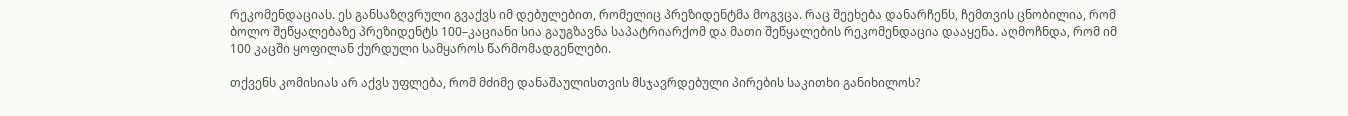რეკომენდაციას. ეს განსაზღვრული გვაქვს იმ დებულებით, რომელიც პრეზიდენტმა მოგვცა. რაც შეეხება დანარჩენს, ჩემთვის ცნობილია, რომ ბოლო შეწყალებაზე პრეზიდენტს 100–კაციანი სია გაუგზავნა საპატრიარქომ და მათი შეწყალების რეკომენდაცია დააყენა. აღმოჩნდა, რომ იმ 100 კაცში ყოფილან ქურდული სამყაროს წარმომადგენლები.

თქვენს კომისიას არ აქვს უფლება, რომ მძიმე დანაშაულისთვის მსჯავრდებული პირების საკითხი განიხილოს?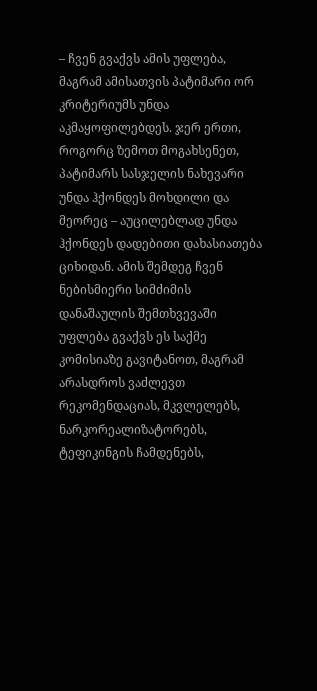– ჩვენ გვაქვს ამის უფლება, მაგრამ ამისათვის პატიმარი ორ კრიტერიუმს უნდა აკმაყოფილებდეს. ჯერ ერთი, როგორც ზემოთ მოგახსენეთ, პატიმარს სასჯელის ნახევარი უნდა ჰქონდეს მოხდილი და მეორეც – აუცილებლად უნდა ჰქონდეს დადებითი დახასიათება ციხიდან. ამის შემდეგ ჩვენ ნებისმიერი სიმძიმის დანაშაულის შემთხვევაში უფლება გვაქვს ეს საქმე კომისიაზე გავიტანოთ, მაგრამ არასდროს ვაძლევთ რეკომენდაციას, მკვლელებს, ნარკორეალიზატორებს, ტეფიკინგის ჩამდენებს,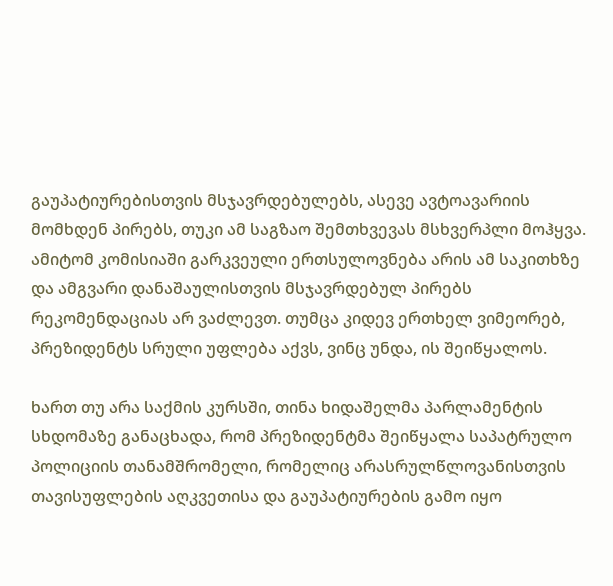გაუპატიურებისთვის მსჯავრდებულებს, ასევე ავტოავარიის მომხდენ პირებს, თუკი ამ საგზაო შემთხვევას მსხვერპლი მოჰყვა. ამიტომ კომისიაში გარკვეული ერთსულოვნება არის ამ საკითხზე და ამგვარი დანაშაულისთვის მსჯავრდებულ პირებს რეკომენდაციას არ ვაძლევთ. თუმცა კიდევ ერთხელ ვიმეორებ, პრეზიდენტს სრული უფლება აქვს, ვინც უნდა, ის შეიწყალოს.

ხართ თუ არა საქმის კურსში, თინა ხიდაშელმა პარლამენტის სხდომაზე განაცხადა, რომ პრეზიდენტმა შეიწყალა საპატრულო პოლიციის თანამშრომელი, რომელიც არასრულწლოვანისთვის თავისუფლების აღკვეთისა და გაუპატიურების გამო იყო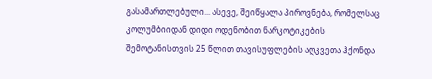გასამართლებული... ასევე, შეიწყალა პიროვნება, რომელსაც კოლუმბიიდან დიდი ოდენობით ნარკოტიკების შემოტანისთვის 25 წლით თავისუფლების აღკვეთა ჰქონდა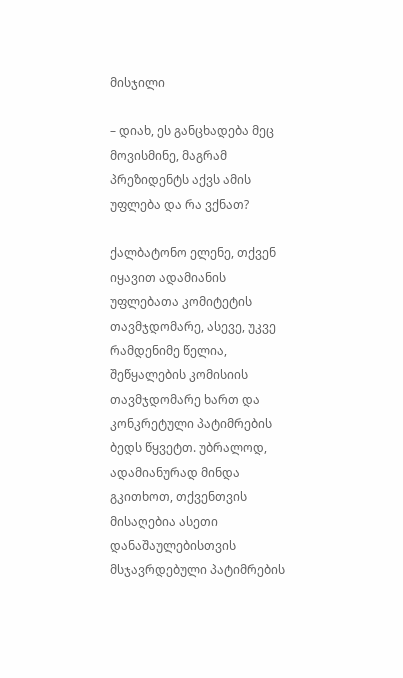მისჯილი

– დიახ, ეს განცხადება მეც მოვისმინე, მაგრამ პრეზიდენტს აქვს ამის უფლება და რა ვქნათ?

ქალბატონო ელენე, თქვენ იყავით ადამიანის უფლებათა კომიტეტის თავმჯდომარე, ასევე, უკვე რამდენიმე წელია, შეწყალების კომისიის თავმჯდომარე ხართ და კონკრეტული პატიმრების ბედს წყვეტთ. უბრალოდ, ადამიანურად მინდა გკითხოთ, თქვენთვის მისაღებია ასეთი დანაშაულებისთვის მსჯავრდებული პატიმრების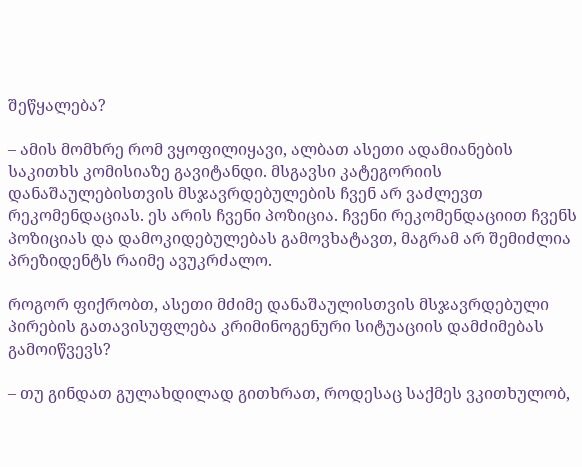შეწყალება?

– ამის მომხრე რომ ვყოფილიყავი, ალბათ ასეთი ადამიანების საკითხს კომისიაზე გავიტანდი. მსგავსი კატეგორიის დანაშაულებისთვის მსჯავრდებულების ჩვენ არ ვაძლევთ რეკომენდაციას. ეს არის ჩვენი პოზიცია. ჩვენი რეკომენდაციით ჩვენს პოზიციას და დამოკიდებულებას გამოვხატავთ, მაგრამ არ შემიძლია პრეზიდენტს რაიმე ავუკრძალო.

როგორ ფიქრობთ, ასეთი მძიმე დანაშაულისთვის მსჯავრდებული პირების გათავისუფლება კრიმინოგენური სიტუაციის დამძიმებას გამოიწვევს?

– თუ გინდათ გულახდილად გითხრათ, როდესაც საქმეს ვკითხულობ,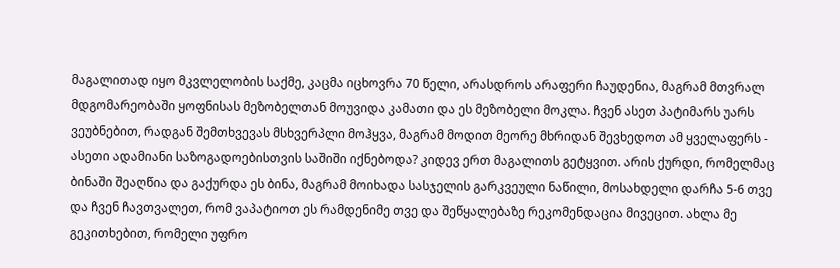მაგალითად იყო მკვლელობის საქმე, კაცმა იცხოვრა 70 წელი, არასდროს არაფერი ჩაუდენია, მაგრამ მთვრალ მდგომარეობაში ყოფნისას მეზობელთან მოუვიდა კამათი და ეს მეზობელი მოკლა. ჩვენ ასეთ პატიმარს უარს ვეუბნებით, რადგან შემთხვევას მსხვერპლი მოჰყვა, მაგრამ მოდით მეორე მხრიდან შევხედოთ ამ ყველაფერს - ასეთი ადამიანი საზოგადოებისთვის საშიში იქნებოდა? კიდევ ერთ მაგალითს გეტყვით. არის ქურდი, რომელმაც ბინაში შეაღწია და გაქურდა ეს ბინა, მაგრამ მოიხადა სასჯელის გარკვეული ნაწილი, მოსახდელი დარჩა 5-6 თვე და ჩვენ ჩავთვალეთ, რომ ვაპატიოთ ეს რამდენიმე თვე და შეწყალებაზე რეკომენდაცია მივეცით. ახლა მე გეკითხებით, რომელი უფრო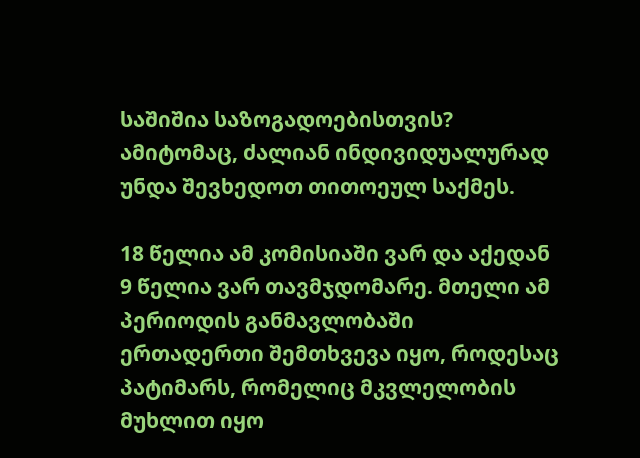საშიშია საზოგადოებისთვის? ამიტომაც, ძალიან ინდივიდუალურად უნდა შევხედოთ თითოეულ საქმეს.

18 წელია ამ კომისიაში ვარ და აქედან 9 წელია ვარ თავმჯდომარე. მთელი ამ პერიოდის განმავლობაში ერთადერთი შემთხვევა იყო, როდესაც პატიმარს, რომელიც მკვლელობის მუხლით იყო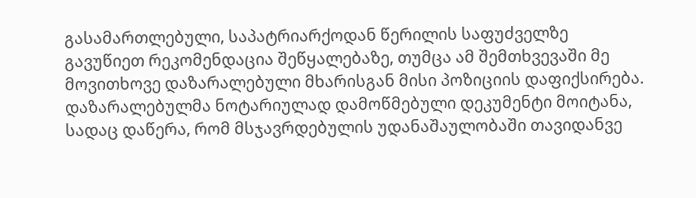გასამართლებული, საპატრიარქოდან წერილის საფუძველზე გავუწიეთ რეკომენდაცია შეწყალებაზე, თუმცა ამ შემთხვევაში მე მოვითხოვე დაზარალებული მხარისგან მისი პოზიციის დაფიქსირება. დაზარალებულმა ნოტარიულად დამოწმებული დეკუმენტი მოიტანა, სადაც დაწერა, რომ მსჯავრდებულის უდანაშაულობაში თავიდანვე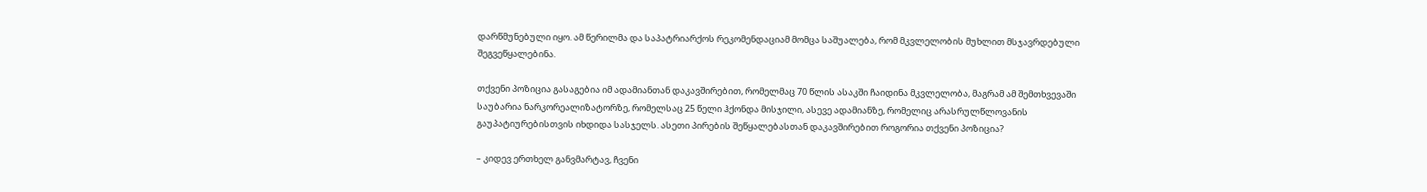დარწმუნებული იყო. ამ წერილმა და საპატრიარქოს რეკომენდაციამ მომცა საშუალება, რომ მკვლელობის მუხლით მსჯავრდებული შეგვეწყალებინა.

თქვენი პოზიცია გასაგებია იმ ადამიანთან დაკავშირებით, რომელმაც 70 წლის ასაკში ჩაიდინა მკვლელობა, მაგრამ ამ შემთხვევაში საუბარია ნარკორეალიზატორზე, რომელსაც 25 წელი ჰქონდა მისჯილი, ასევე ადამიანზე, რომელიც არასრულწლოვანის გაუპატიურებისთვის იხდიდა სასჯელს. ასეთი პირების შეწყალებასთან დაკავშირებით როგორია თქვენი პოზიცია?

– კიდევ ერთხელ განვმარტავ, ჩვენი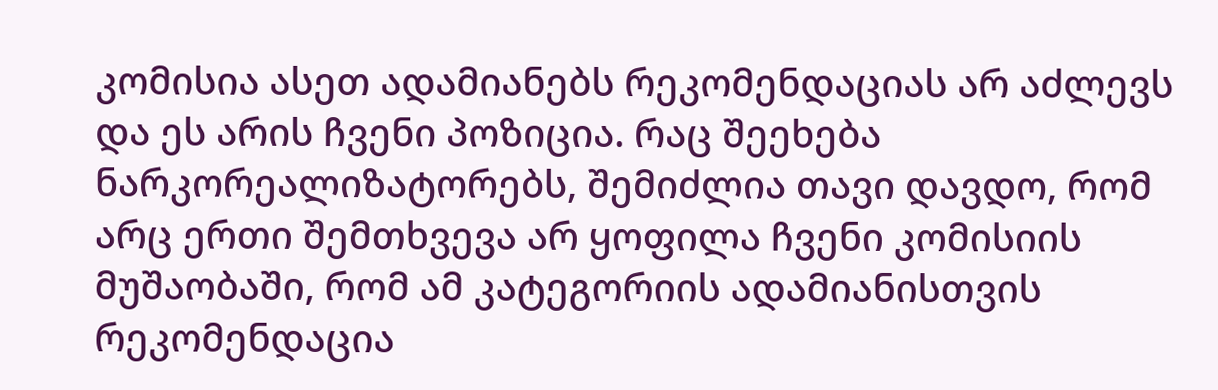კომისია ასეთ ადამიანებს რეკომენდაციას არ აძლევს და ეს არის ჩვენი პოზიცია. რაც შეეხება ნარკორეალიზატორებს, შემიძლია თავი დავდო, რომ არც ერთი შემთხვევა არ ყოფილა ჩვენი კომისიის მუშაობაში, რომ ამ კატეგორიის ადამიანისთვის რეკომენდაცია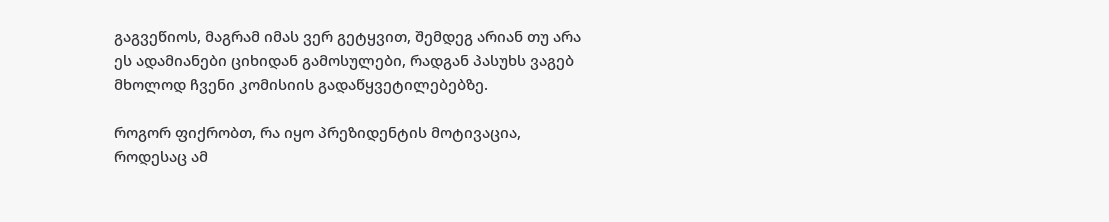გაგვეწიოს, მაგრამ იმას ვერ გეტყვით, შემდეგ არიან თუ არა ეს ადამიანები ციხიდან გამოსულები, რადგან პასუხს ვაგებ მხოლოდ ჩვენი კომისიის გადაწყვეტილებებზე.

როგორ ფიქრობთ, რა იყო პრეზიდენტის მოტივაცია, როდესაც ამ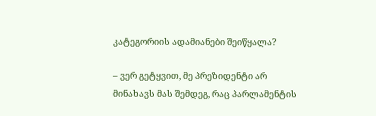კატეგორიის ადამიანები შეიწყალა?

– ვერ გეტყვით, მე პრეზიდენტი არ მინახავს მას შემდეგ, რაც პარლამენტის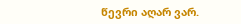წევრი აღარ ვარ.